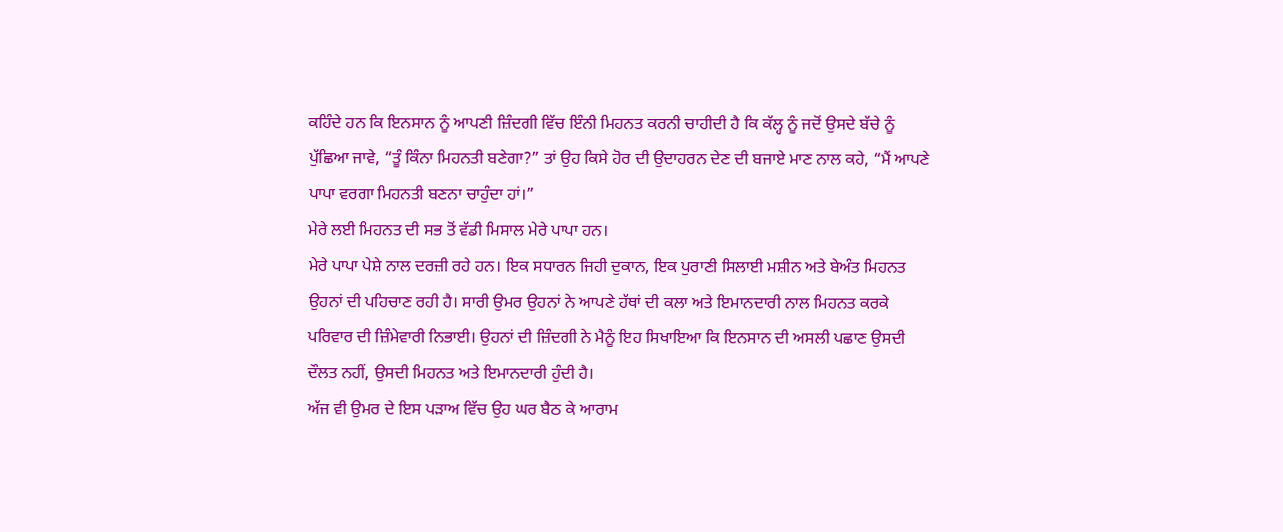ਕਹਿੰਦੇ ਹਨ ਕਿ ਇਨਸਾਨ ਨੂੰ ਆਪਣੀ ਜ਼ਿੰਦਗੀ ਵਿੱਚ ਇੰਨੀ ਮਿਹਨਤ ਕਰਨੀ ਚਾਹੀਦੀ ਹੈ ਕਿ ਕੱਲ੍ਹ ਨੂੰ ਜਦੋਂ ਉਸਦੇ ਬੱਚੇ ਨੂੰ ਪੁੱਛਿਆ ਜਾਵੇ, “ਤੂੰ ਕਿੰਨਾ ਮਿਹਨਤੀ ਬਣੇਗਾ?” ਤਾਂ ਉਹ ਕਿਸੇ ਹੋਰ ਦੀ ਉਦਾਹਰਨ ਦੇਣ ਦੀ ਬਜਾਏ ਮਾਣ ਨਾਲ ਕਹੇ, “ਮੈਂ ਆਪਣੇ ਪਾਪਾ ਵਰਗਾ ਮਿਹਨਤੀ ਬਣਨਾ ਚਾਹੁੰਦਾ ਹਾਂ।”
ਮੇਰੇ ਲਈ ਮਿਹਨਤ ਦੀ ਸਭ ਤੋਂ ਵੱਡੀ ਮਿਸਾਲ ਮੇਰੇ ਪਾਪਾ ਹਨ।
ਮੇਰੇ ਪਾਪਾ ਪੇਸ਼ੇ ਨਾਲ ਦਰਜ਼ੀ ਰਹੇ ਹਨ। ਇਕ ਸਧਾਰਨ ਜਿਹੀ ਦੁਕਾਨ, ਇਕ ਪੁਰਾਣੀ ਸਿਲਾਈ ਮਸ਼ੀਨ ਅਤੇ ਬੇਅੰਤ ਮਿਹਨਤ ਉਹਨਾਂ ਦੀ ਪਹਿਚਾਣ ਰਹੀ ਹੈ। ਸਾਰੀ ਉਮਰ ਉਹਨਾਂ ਨੇ ਆਪਣੇ ਹੱਥਾਂ ਦੀ ਕਲਾ ਅਤੇ ਇਮਾਨਦਾਰੀ ਨਾਲ ਮਿਹਨਤ ਕਰਕੇ ਪਰਿਵਾਰ ਦੀ ਜ਼ਿੰਮੇਵਾਰੀ ਨਿਭਾਈ। ਉਹਨਾਂ ਦੀ ਜ਼ਿੰਦਗੀ ਨੇ ਮੈਨੂੰ ਇਹ ਸਿਖਾਇਆ ਕਿ ਇਨਸਾਨ ਦੀ ਅਸਲੀ ਪਛਾਣ ਉਸਦੀ ਦੌਲਤ ਨਹੀਂ, ਉਸਦੀ ਮਿਹਨਤ ਅਤੇ ਇਮਾਨਦਾਰੀ ਹੁੰਦੀ ਹੈ।
ਅੱਜ ਵੀ ਉਮਰ ਦੇ ਇਸ ਪੜਾਅ ਵਿੱਚ ਉਹ ਘਰ ਬੈਠ ਕੇ ਆਰਾਮ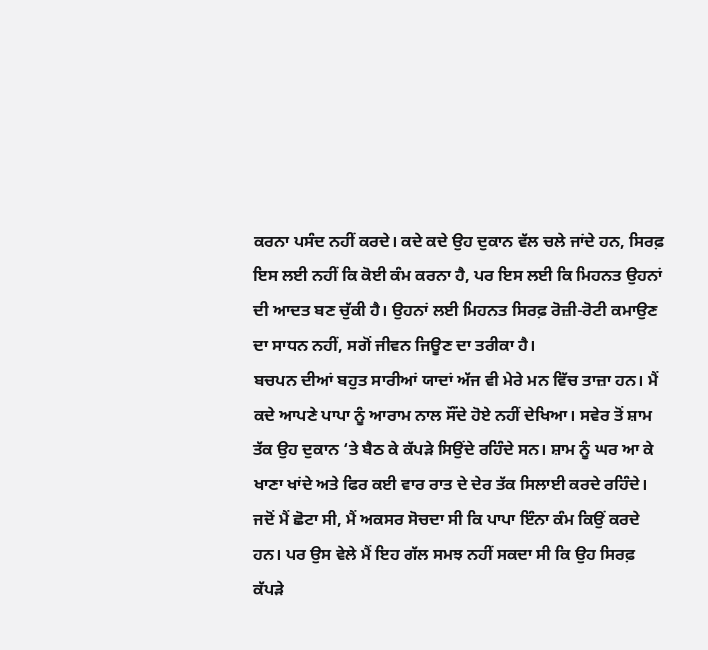ਕਰਨਾ ਪਸੰਦ ਨਹੀਂ ਕਰਦੇ। ਕਦੇ ਕਦੇ ਉਹ ਦੁਕਾਨ ਵੱਲ ਚਲੇ ਜਾਂਦੇ ਹਨ, ਸਿਰਫ਼ ਇਸ ਲਈ ਨਹੀਂ ਕਿ ਕੋਈ ਕੰਮ ਕਰਨਾ ਹੈ, ਪਰ ਇਸ ਲਈ ਕਿ ਮਿਹਨਤ ਉਹਨਾਂ ਦੀ ਆਦਤ ਬਣ ਚੁੱਕੀ ਹੈ। ਉਹਨਾਂ ਲਈ ਮਿਹਨਤ ਸਿਰਫ਼ ਰੋਜ਼ੀ-ਰੋਟੀ ਕਮਾਉਣ ਦਾ ਸਾਧਨ ਨਹੀਂ, ਸਗੋਂ ਜੀਵਨ ਜਿਊਣ ਦਾ ਤਰੀਕਾ ਹੈ।
ਬਚਪਨ ਦੀਆਂ ਬਹੁਤ ਸਾਰੀਆਂ ਯਾਦਾਂ ਅੱਜ ਵੀ ਮੇਰੇ ਮਨ ਵਿੱਚ ਤਾਜ਼ਾ ਹਨ। ਮੈਂ ਕਦੇ ਆਪਣੇ ਪਾਪਾ ਨੂੰ ਆਰਾਮ ਨਾਲ ਸੌਂਦੇ ਹੋਏ ਨਹੀਂ ਦੇਖਿਆ। ਸਵੇਰ ਤੋਂ ਸ਼ਾਮ ਤੱਕ ਉਹ ਦੁਕਾਨ ‘ਤੇ ਬੈਠ ਕੇ ਕੱਪੜੇ ਸਿਉਂਦੇ ਰਹਿੰਦੇ ਸਨ। ਸ਼ਾਮ ਨੂੰ ਘਰ ਆ ਕੇ ਖਾਣਾ ਖਾਂਦੇ ਅਤੇ ਫਿਰ ਕਈ ਵਾਰ ਰਾਤ ਦੇ ਦੇਰ ਤੱਕ ਸਿਲਾਈ ਕਰਦੇ ਰਹਿੰਦੇ।
ਜਦੋਂ ਮੈਂ ਛੋਟਾ ਸੀ, ਮੈਂ ਅਕਸਰ ਸੋਚਦਾ ਸੀ ਕਿ ਪਾਪਾ ਇੰਨਾ ਕੰਮ ਕਿਉਂ ਕਰਦੇ ਹਨ। ਪਰ ਉਸ ਵੇਲੇ ਮੈਂ ਇਹ ਗੱਲ ਸਮਝ ਨਹੀਂ ਸਕਦਾ ਸੀ ਕਿ ਉਹ ਸਿਰਫ਼ ਕੱਪੜੇ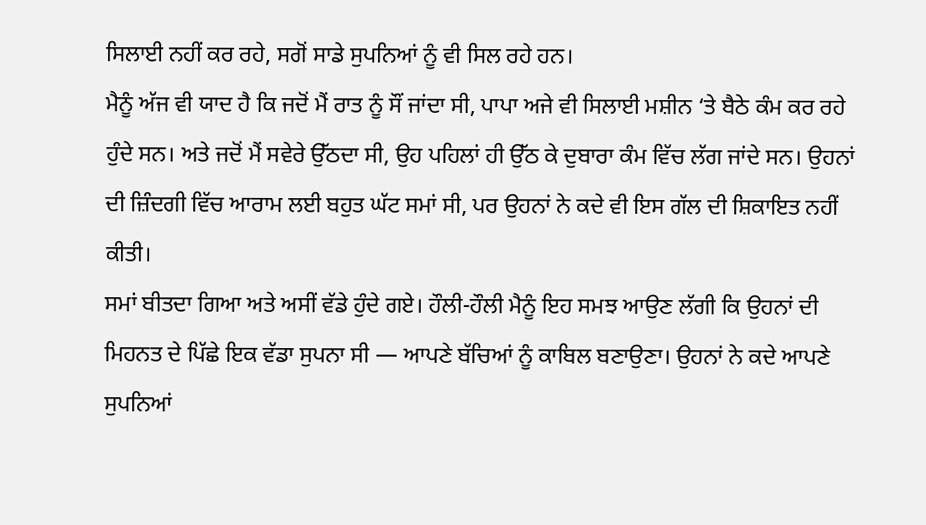ਸਿਲਾਈ ਨਹੀਂ ਕਰ ਰਹੇ, ਸਗੋਂ ਸਾਡੇ ਸੁਪਨਿਆਂ ਨੂੰ ਵੀ ਸਿਲ ਰਹੇ ਹਨ।
ਮੈਨੂੰ ਅੱਜ ਵੀ ਯਾਦ ਹੈ ਕਿ ਜਦੋਂ ਮੈਂ ਰਾਤ ਨੂੰ ਸੌਂ ਜਾਂਦਾ ਸੀ, ਪਾਪਾ ਅਜੇ ਵੀ ਸਿਲਾਈ ਮਸ਼ੀਨ ‘ਤੇ ਬੈਠੇ ਕੰਮ ਕਰ ਰਹੇ ਹੁੰਦੇ ਸਨ। ਅਤੇ ਜਦੋਂ ਮੈਂ ਸਵੇਰੇ ਉੱਠਦਾ ਸੀ, ਉਹ ਪਹਿਲਾਂ ਹੀ ਉੱਠ ਕੇ ਦੁਬਾਰਾ ਕੰਮ ਵਿੱਚ ਲੱਗ ਜਾਂਦੇ ਸਨ। ਉਹਨਾਂ ਦੀ ਜ਼ਿੰਦਗੀ ਵਿੱਚ ਆਰਾਮ ਲਈ ਬਹੁਤ ਘੱਟ ਸਮਾਂ ਸੀ, ਪਰ ਉਹਨਾਂ ਨੇ ਕਦੇ ਵੀ ਇਸ ਗੱਲ ਦੀ ਸ਼ਿਕਾਇਤ ਨਹੀਂ ਕੀਤੀ।
ਸਮਾਂ ਬੀਤਦਾ ਗਿਆ ਅਤੇ ਅਸੀਂ ਵੱਡੇ ਹੁੰਦੇ ਗਏ। ਹੌਲੀ-ਹੌਲੀ ਮੈਨੂੰ ਇਹ ਸਮਝ ਆਉਣ ਲੱਗੀ ਕਿ ਉਹਨਾਂ ਦੀ ਮਿਹਨਤ ਦੇ ਪਿੱਛੇ ਇਕ ਵੱਡਾ ਸੁਪਨਾ ਸੀ — ਆਪਣੇ ਬੱਚਿਆਂ ਨੂੰ ਕਾਬਿਲ ਬਣਾਉਣਾ। ਉਹਨਾਂ ਨੇ ਕਦੇ ਆਪਣੇ ਸੁਪਨਿਆਂ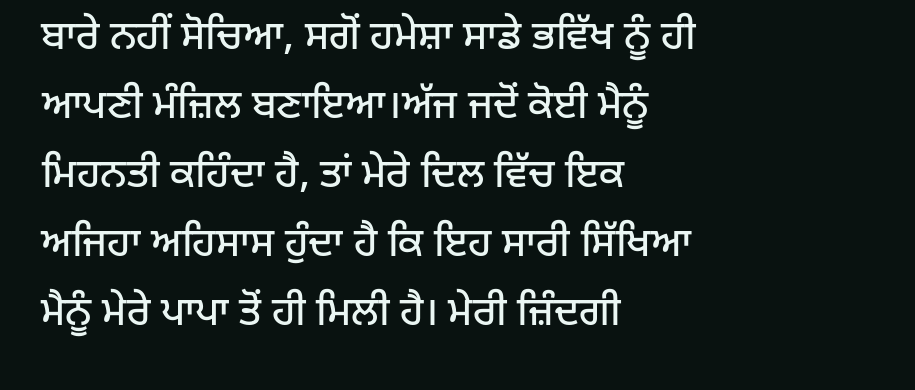ਬਾਰੇ ਨਹੀਂ ਸੋਚਿਆ, ਸਗੋਂ ਹਮੇਸ਼ਾ ਸਾਡੇ ਭਵਿੱਖ ਨੂੰ ਹੀ ਆਪਣੀ ਮੰਜ਼ਿਲ ਬਣਾਇਆ।ਅੱਜ ਜਦੋਂ ਕੋਈ ਮੈਨੂੰ ਮਿਹਨਤੀ ਕਹਿੰਦਾ ਹੈ, ਤਾਂ ਮੇਰੇ ਦਿਲ ਵਿੱਚ ਇਕ ਅਜਿਹਾ ਅਹਿਸਾਸ ਹੁੰਦਾ ਹੈ ਕਿ ਇਹ ਸਾਰੀ ਸਿੱਖਿਆ ਮੈਨੂੰ ਮੇਰੇ ਪਾਪਾ ਤੋਂ ਹੀ ਮਿਲੀ ਹੈ। ਮੇਰੀ ਜ਼ਿੰਦਗੀ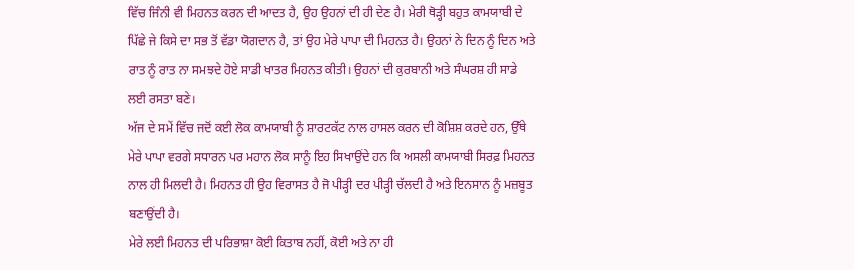ਵਿੱਚ ਜਿੰਨੀ ਵੀ ਮਿਹਨਤ ਕਰਨ ਦੀ ਆਦਤ ਹੈ, ਉਹ ਉਹਨਾਂ ਦੀ ਹੀ ਦੇਣ ਹੈ। ਮੇਰੀ ਥੋੜ੍ਹੀ ਬਹੁਤ ਕਾਮਯਾਬੀ ਦੇ ਪਿੱਛੇ ਜੇ ਕਿਸੇ ਦਾ ਸਭ ਤੋਂ ਵੱਡਾ ਯੋਗਦਾਨ ਹੈ, ਤਾਂ ਉਹ ਮੇਰੇ ਪਾਪਾ ਦੀ ਮਿਹਨਤ ਹੈ। ਉਹਨਾਂ ਨੇ ਦਿਨ ਨੂੰ ਦਿਨ ਅਤੇ ਰਾਤ ਨੂੰ ਰਾਤ ਨਾ ਸਮਝਦੇ ਹੋਏ ਸਾਡੀ ਖਾਤਰ ਮਿਹਨਤ ਕੀਤੀ। ਉਹਨਾਂ ਦੀ ਕੁਰਬਾਨੀ ਅਤੇ ਸੰਘਰਸ਼ ਹੀ ਸਾਡੇ ਲਈ ਰਸਤਾ ਬਣੇ।
ਅੱਜ ਦੇ ਸਮੇਂ ਵਿੱਚ ਜਦੋਂ ਕਈ ਲੋਕ ਕਾਮਯਾਬੀ ਨੂੰ ਸ਼ਾਰਟਕੱਟ ਨਾਲ ਹਾਸਲ ਕਰਨ ਦੀ ਕੋਸ਼ਿਸ਼ ਕਰਦੇ ਹਨ, ਉੱਥੇ ਮੇਰੇ ਪਾਪਾ ਵਰਗੇ ਸਧਾਰਨ ਪਰ ਮਹਾਨ ਲੋਕ ਸਾਨੂੰ ਇਹ ਸਿਖਾਉਂਦੇ ਹਨ ਕਿ ਅਸਲੀ ਕਾਮਯਾਬੀ ਸਿਰਫ਼ ਮਿਹਨਤ ਨਾਲ ਹੀ ਮਿਲਦੀ ਹੈ। ਮਿਹਨਤ ਹੀ ਉਹ ਵਿਰਾਸਤ ਹੈ ਜੋ ਪੀੜ੍ਹੀ ਦਰ ਪੀੜ੍ਹੀ ਚੱਲਦੀ ਹੈ ਅਤੇ ਇਨਸਾਨ ਨੂੰ ਮਜ਼ਬੂਤ ਬਣਾਉਂਦੀ ਹੈ।
ਮੇਰੇ ਲਈ ਮਿਹਨਤ ਦੀ ਪਰਿਭਾਸ਼ਾ ਕੋਈ ਕਿਤਾਬ ਨਹੀਂ, ਕੋਈ ਅਤੇ ਨਾ ਹੀ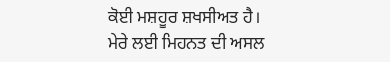ਕੋਈ ਮਸ਼ਹੂਰ ਸ਼ਖਸੀਅਤ ਹੈ।
ਮੇਰੇ ਲਈ ਮਿਹਨਤ ਦੀ ਅਸਲ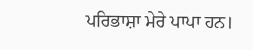ਪਰਿਭਾਸ਼ਾ ਮੇਰੇ ਪਾਪਾ ਹਨ।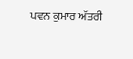ਪਵਨ ਕੁਮਾਰ ਅੱਤਰੀ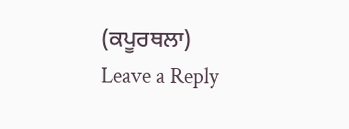(ਕਪੂਰਥਲਾ)
Leave a Reply